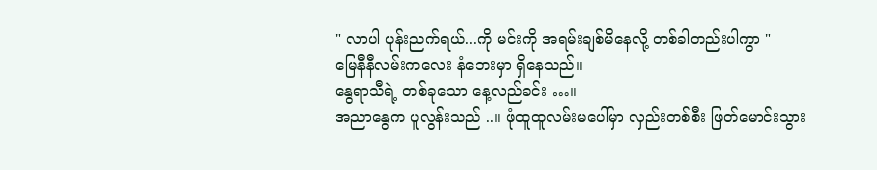" လာပါ ပုန်းညက်ရယ်...ကို မင်းကို အရမ်းချစ်မိနေလို့ တစ်ခါတည်းပါကွာ "
မြေနီနီလမ်းကလေး နံဘေးမှာ ရှိနေသည်။
နွေရာသီရဲ့ တစ်ခုသော နေ့လည်ခင်း …။
အညာနွေက ပူလွန်းသည် ..။ ဖုံထူထူလမ်းမပေါ်မှာ လှည်းတစ်စီး ဖြတ်မောင်းသွား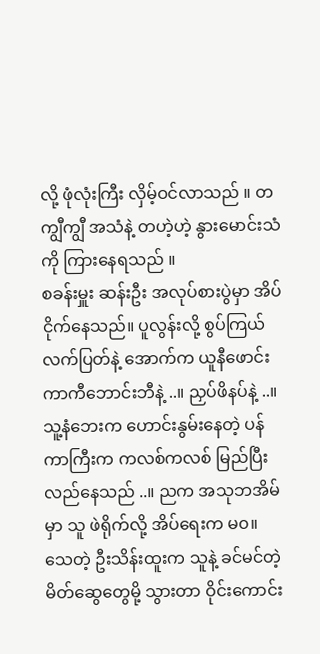လို့ ဖုံလုံးကြီး လှိမ့်ဝင်လာသည် ။ တကျွီကျွီ အသံနဲ့ တဟဲ့ဟဲ့ နွားမောင်းသံကို ကြားနေရသည် ။
စခန်းမှူး ဆန်းဦး အလုပ်စားပွဲမှာ အိပ်ငိုက်နေသည်။ ပူလွန်းလို့ စွပ်ကြယ်လက်ပြတ်နဲ့ အောက်က ယူနီဖောင်း ကာကီဘောင်းဘီနဲ့ ..။ ညှပ်ဖိနပ်နဲ့ ..။ သူ့နံဘေးက ဟောင်းနွမ်းနေတဲ့ ပန်ကာကြီးက ကလစ်ကလစ် မြည်ပြီး လည်နေသည် ..။ ညက အသုဘအိမ်မှာ သူ ဖဲရိုက်လို့ အိပ်ရေးက မ၀။
သေတဲ့ ဦးသိန်းထူးက သူနဲ့ ခင်မင်တဲ့ မိတ်ဆွေတွေမို့ သွားတာ ဝိုင်းကောင်း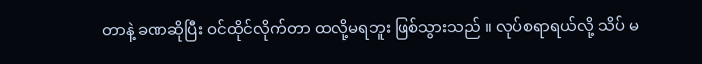တာနဲ့ ခဏဆိုပြီး ဝင်ထိုင်လိုက်တာ ထလို့မရဘူး ဖြစ်သွားသည် ။ လုပ်စရာရယ်လို့ သိပ် မ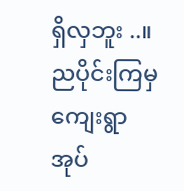ရှိလှဘူး ..။ ညပိုင်းကြမှ ကျေးရွာအုပ်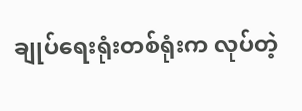ချုပ်ရေးရုံးတစ်ရုံးက လုပ်တဲ့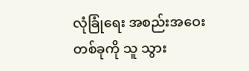လုံခြုံရေး အစည်းအဝေး တစ်ခုကို သူ သွား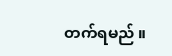တက်ရမည် ။